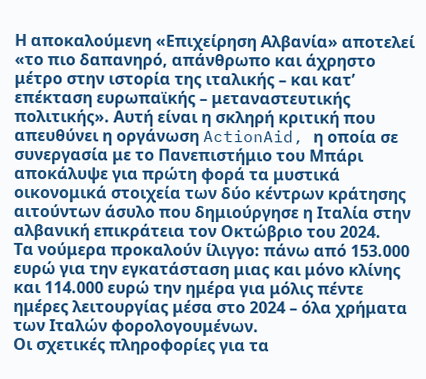Η αποκαλούμενη «Επιχείρηση Αλβανία» αποτελεί «το πιο δαπανηρό, απάνθρωπο και άχρηστο μέτρο στην ιστορία της ιταλικής – και κατ’ επέκταση ευρωπαϊκής – μεταναστευτικής πολιτικής». Αυτή είναι η σκληρή κριτική που απευθύνει η οργάνωση ActionAid, η οποία σε συνεργασία με το Πανεπιστήμιο του Μπάρι αποκάλυψε για πρώτη φορά τα μυστικά οικονομικά στοιχεία των δύο κέντρων κράτησης αιτούντων άσυλο που δημιούργησε η Ιταλία στην αλβανική επικράτεια τον Οκτώβριο του 2024.
Τα νούμερα προκαλούν ίλιγγο: πάνω από 153.000 ευρώ για την εγκατάσταση μιας και μόνο κλίνης και 114.000 ευρώ την ημέρα για μόλις πέντε ημέρες λειτουργίας μέσα στο 2024 – όλα χρήματα των Ιταλών φορολογουμένων.
Οι σχετικές πληροφορίες για τα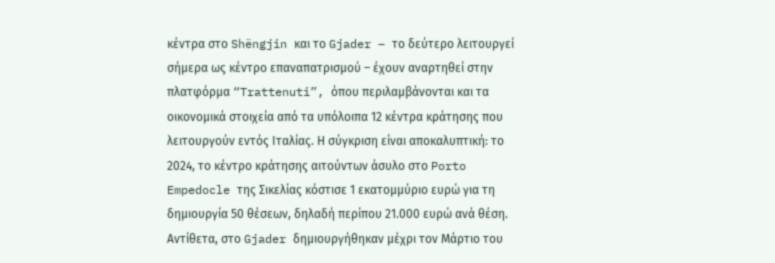κέντρα στο Shëngjin και το Gjader – το δεύτερο λειτουργεί σήμερα ως κέντρο επαναπατρισμού – έχουν αναρτηθεί στην πλατφόρμα “Trattenuti”, όπου περιλαμβάνονται και τα οικονομικά στοιχεία από τα υπόλοιπα 12 κέντρα κράτησης που λειτουργούν εντός Ιταλίας. Η σύγκριση είναι αποκαλυπτική: το 2024, το κέντρο κράτησης αιτούντων άσυλο στο Porto Empedocle της Σικελίας κόστισε 1 εκατομμύριο ευρώ για τη δημιουργία 50 θέσεων, δηλαδή περίπου 21.000 ευρώ ανά θέση. Αντίθετα, στο Gjader δημιουργήθηκαν μέχρι τον Μάρτιο του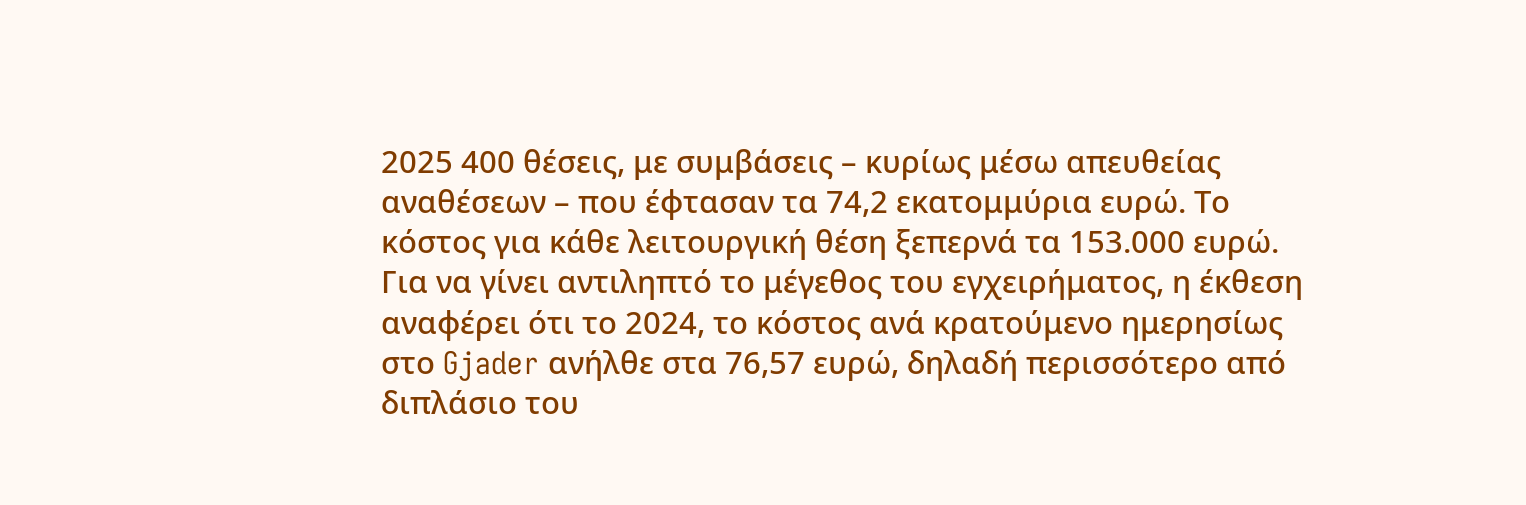2025 400 θέσεις, με συμβάσεις – κυρίως μέσω απευθείας αναθέσεων – που έφτασαν τα 74,2 εκατομμύρια ευρώ. Το κόστος για κάθε λειτουργική θέση ξεπερνά τα 153.000 ευρώ.
Για να γίνει αντιληπτό το μέγεθος του εγχειρήματος, η έκθεση αναφέρει ότι το 2024, το κόστος ανά κρατούμενο ημερησίως στο Gjader ανήλθε στα 76,57 ευρώ, δηλαδή περισσότερο από διπλάσιο του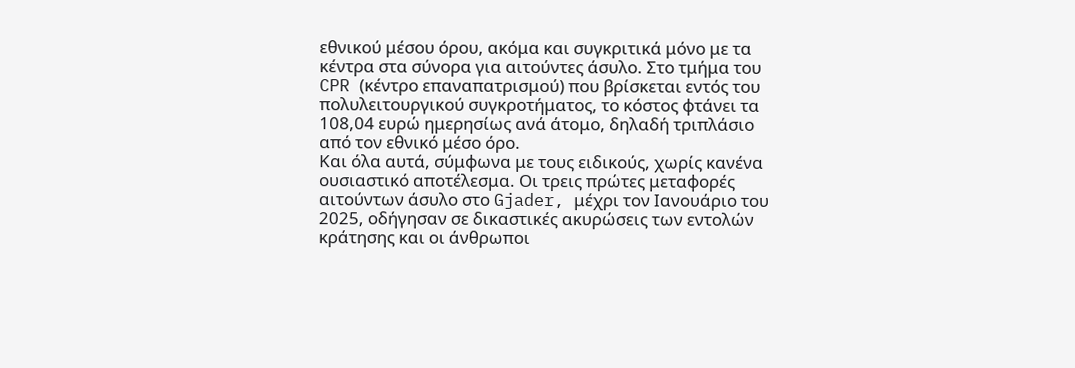εθνικού μέσου όρου, ακόμα και συγκριτικά μόνο με τα κέντρα στα σύνορα για αιτούντες άσυλο. Στο τμήμα του CPR (κέντρο επαναπατρισμού) που βρίσκεται εντός του πολυλειτουργικού συγκροτήματος, το κόστος φτάνει τα 108,04 ευρώ ημερησίως ανά άτομο, δηλαδή τριπλάσιο από τον εθνικό μέσο όρο.
Και όλα αυτά, σύμφωνα με τους ειδικούς, χωρίς κανένα ουσιαστικό αποτέλεσμα. Οι τρεις πρώτες μεταφορές αιτούντων άσυλο στο Gjader, μέχρι τον Ιανουάριο του 2025, οδήγησαν σε δικαστικές ακυρώσεις των εντολών κράτησης και οι άνθρωποι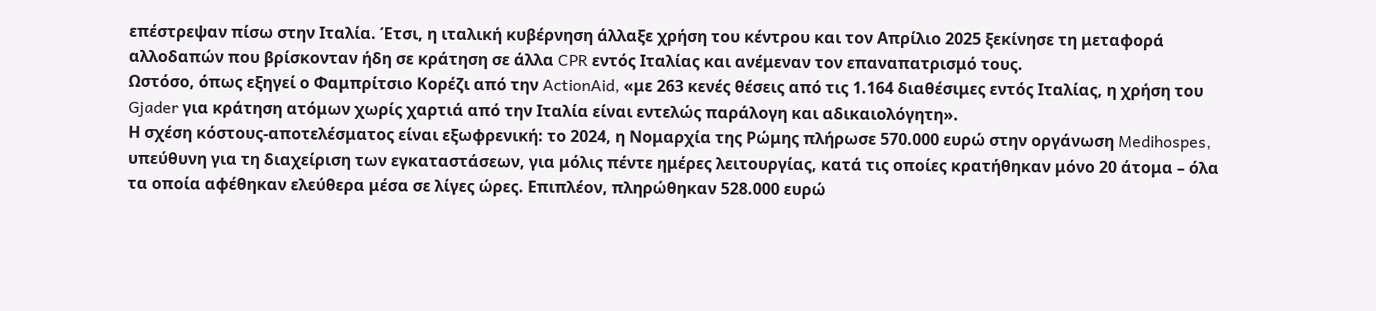επέστρεψαν πίσω στην Ιταλία. Έτσι, η ιταλική κυβέρνηση άλλαξε χρήση του κέντρου και τον Απρίλιο 2025 ξεκίνησε τη μεταφορά αλλοδαπών που βρίσκονταν ήδη σε κράτηση σε άλλα CPR εντός Ιταλίας και ανέμεναν τον επαναπατρισμό τους.
Ωστόσο, όπως εξηγεί ο Φαμπρίτσιο Κορέζι από την ActionAid, «με 263 κενές θέσεις από τις 1.164 διαθέσιμες εντός Ιταλίας, η χρήση του Gjader για κράτηση ατόμων χωρίς χαρτιά από την Ιταλία είναι εντελώς παράλογη και αδικαιολόγητη».
Η σχέση κόστους-αποτελέσματος είναι εξωφρενική: το 2024, η Νομαρχία της Ρώμης πλήρωσε 570.000 ευρώ στην οργάνωση Medihospes, υπεύθυνη για τη διαχείριση των εγκαταστάσεων, για μόλις πέντε ημέρες λειτουργίας, κατά τις οποίες κρατήθηκαν μόνο 20 άτομα – όλα τα οποία αφέθηκαν ελεύθερα μέσα σε λίγες ώρες. Επιπλέον, πληρώθηκαν 528.000 ευρώ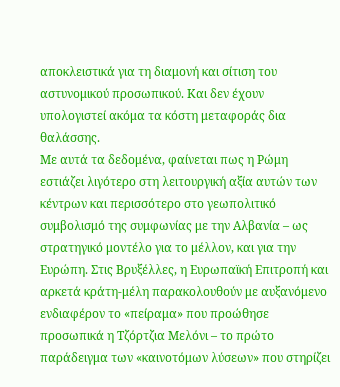αποκλειστικά για τη διαμονή και σίτιση του αστυνομικού προσωπικού. Και δεν έχουν υπολογιστεί ακόμα τα κόστη μεταφοράς δια θαλάσσης.
Με αυτά τα δεδομένα, φαίνεται πως η Ρώμη εστιάζει λιγότερο στη λειτουργική αξία αυτών των κέντρων και περισσότερο στο γεωπολιτικό συμβολισμό της συμφωνίας με την Αλβανία – ως στρατηγικό μοντέλο για το μέλλον, και για την Ευρώπη. Στις Βρυξέλλες, η Ευρωπαϊκή Επιτροπή και αρκετά κράτη-μέλη παρακολουθούν με αυξανόμενο ενδιαφέρον το «πείραμα» που προώθησε προσωπικά η Τζόρτζια Μελόνι – το πρώτο παράδειγμα των «καινοτόμων λύσεων» που στηρίζει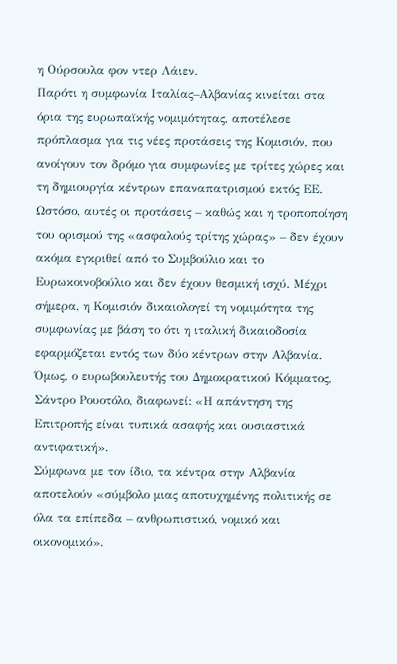η Ούρσουλα φον ντερ Λάιεν.
Παρότι η συμφωνία Ιταλίας–Αλβανίας κινείται στα όρια της ευρωπαϊκής νομιμότητας, αποτέλεσε πρόπλασμα για τις νέες προτάσεις της Κομισιόν, που ανοίγουν τον δρόμο για συμφωνίες με τρίτες χώρες και τη δημιουργία κέντρων επαναπατρισμού εκτός ΕΕ.
Ωστόσο, αυτές οι προτάσεις – καθώς και η τροποποίηση του ορισμού της «ασφαλούς τρίτης χώρας» – δεν έχουν ακόμα εγκριθεί από το Συμβούλιο και το Ευρωκοινοβούλιο και δεν έχουν θεσμική ισχύ. Μέχρι σήμερα, η Κομισιόν δικαιολογεί τη νομιμότητα της συμφωνίας με βάση το ότι η ιταλική δικαιοδοσία εφαρμόζεται εντός των δύο κέντρων στην Αλβανία.
Όμως, ο ευρωβουλευτής του Δημοκρατικού Κόμματος, Σάντρο Ρουοτόλο, διαφωνεί: «Η απάντηση της Επιτροπής είναι τυπικά ασαφής και ουσιαστικά αντιφατική».
Σύμφωνα με τον ίδιο, τα κέντρα στην Αλβανία αποτελούν «σύμβολο μιας αποτυχημένης πολιτικής σε όλα τα επίπεδα – ανθρωπιστικό, νομικό και οικονομικό».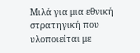Μιλά για μια εθνική στρατηγική που υλοποιείται με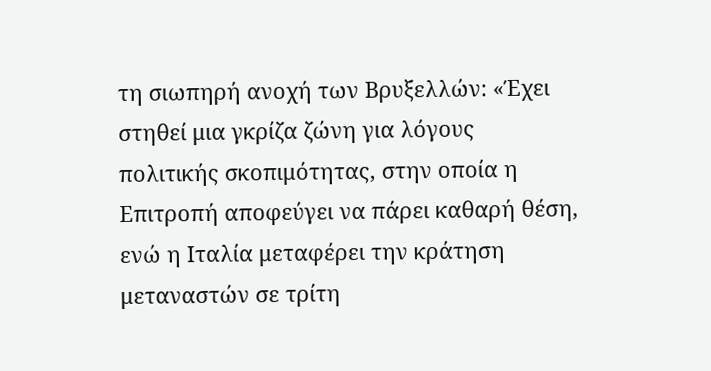τη σιωπηρή ανοχή των Βρυξελλών: «Έχει στηθεί μια γκρίζα ζώνη για λόγους πολιτικής σκοπιμότητας, στην οποία η Επιτροπή αποφεύγει να πάρει καθαρή θέση, ενώ η Ιταλία μεταφέρει την κράτηση μεταναστών σε τρίτη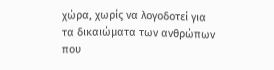χώρα, χωρίς να λογοδοτεί για τα δικαιώματα των ανθρώπων που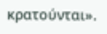κρατούνται».